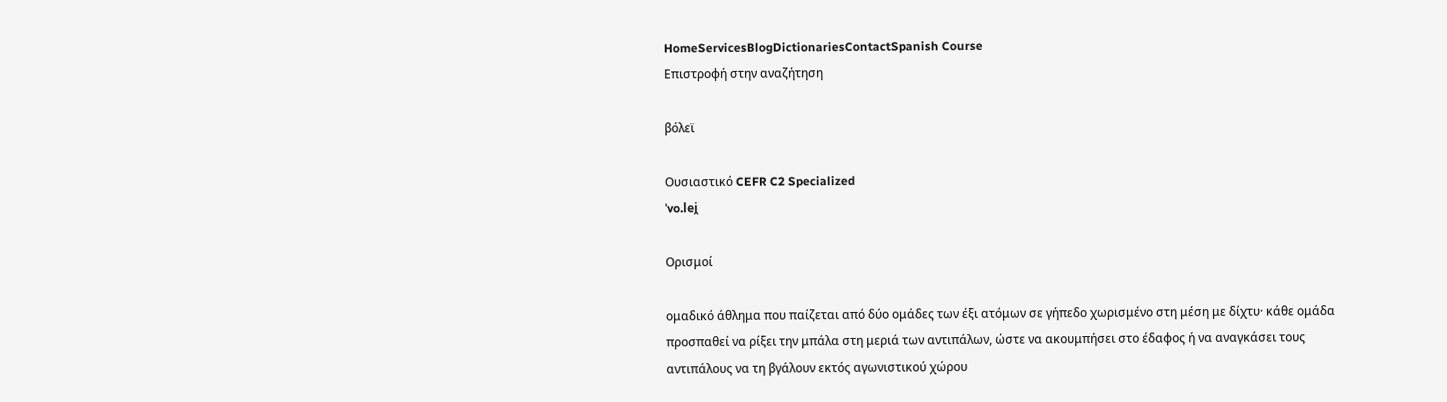HomeServicesBlogDictionariesContactSpanish Course
Επιστροφή στην αναζήτηση

βόλεϊ

Ουσιαστικό CEFR C2 Specialized
ˈvo.lei̯

Ορισμοί

ομαδικό άθλημα που παίζεται από δύο ομάδες των έξι ατόμων σε γήπεδο χωρισμένο στη μέση με δίχτυ· κάθε ομάδα προσπαθεί να ρίξει την μπάλα στη μεριά των αντιπάλων, ώστε να ακουμπήσει στο έδαφος ή να αναγκάσει τους αντιπάλους να τη βγάλουν εκτός αγωνιστικού χώρου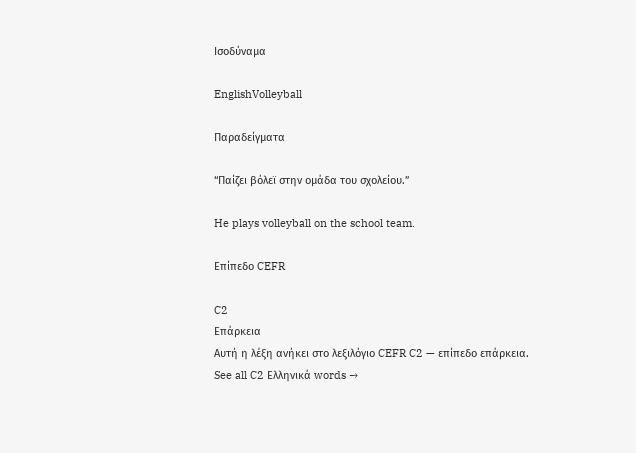Ισοδύναμα

EnglishVolleyball

Παραδείγματα

“Παίζει βόλεϊ στην ομάδα του σχολείου.”

He plays volleyball on the school team.

Επίπεδο CEFR

C2
Επάρκεια
Αυτή η λέξη ανήκει στο λεξιλόγιο CEFR C2 — επίπεδο επάρκεια.
See all C2 Ελληνικά words →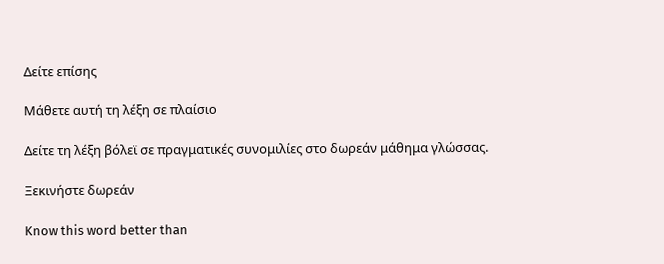Δείτε επίσης

Μάθετε αυτή τη λέξη σε πλαίσιο

Δείτε τη λέξη βόλεϊ σε πραγματικές συνομιλίες στο δωρεάν μάθημα γλώσσας.

Ξεκινήστε δωρεάν

Know this word better than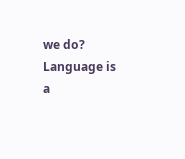we do? Language is a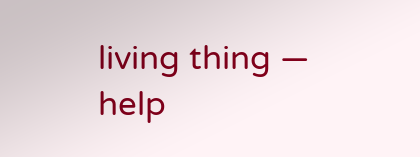living thing — help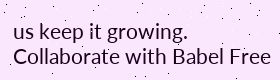us keep it growing. Collaborate with Babel Free